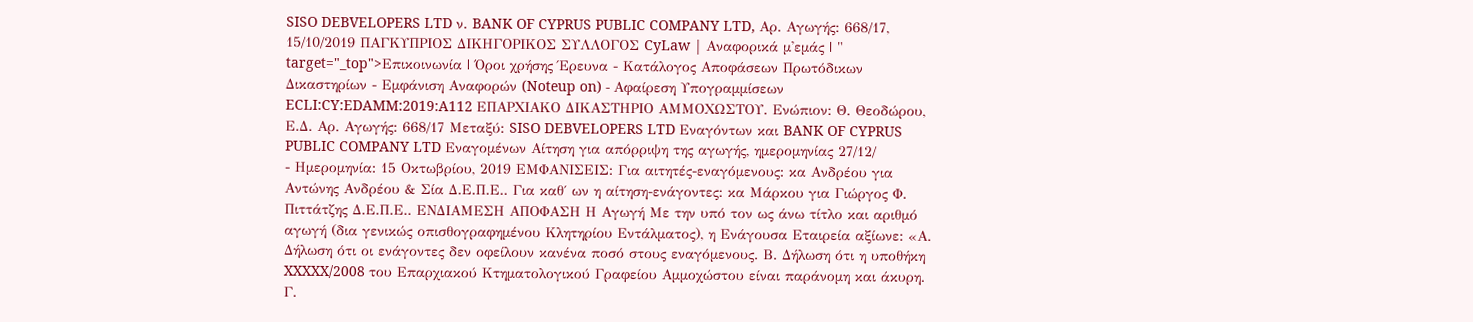SISO DEBVELOPERS LTD ν. BANK OF CYPRUS PUBLIC COMPANY LTD, Αρ. Αγωγής: 668/17, 15/10/2019 ΠΑΓΚΥΠΡΙΟΣ ΔΙΚΗΓΟΡΙΚΟΣ ΣΥΛΛΟΓΟΣ CyLaw | Αναφορικά μ'εμάς | " target="_top">Επικοινωνία | Όροι χρήσης Έρευνα - Κατάλογος Αποφάσεων Πρωτόδικων Δικαστηρίων - Εμφάνιση Αναφορών (Noteup on) - Αφαίρεση Υπογραμμίσεων ECLI:CY:EDAMM:2019:A112 ΕΠΑΡΧΙΑΚΟ ΔΙΚΑΣΤΗΡΙΟ ΑΜΜΟΧΩΣΤΟΥ. Ενώπιον: Θ. Θεοδώρου, Ε.Δ. Αρ. Αγωγής: 668/17 Μεταξύ: SISO DEBVELOPERS LTD Εναγόντων και BANK OF CYPRUS PUBLIC COMPANY LTD Εναγομένων Αίτηση για απόρριψη της αγωγής, ημερομηνίας 27/12/
- Ημερομηνία: 15 Οκτωβρίου, 2019 ΕΜΦΑΝΙΣΕΙΣ: Για αιτητές-εναγόμενους: κα Ανδρέου για Αντώνης Ανδρέου & Σία Δ.Ε.Π.Ε.. Για καθ΄ ων η αίτηση-ενάγοντες: κα Μάρκου για Γιώργος Φ. Πιττάτζης Δ.Ε.Π.Ε.. ΕΝΔΙΑΜΕΣΗ ΑΠΟΦΑΣΗ Η Αγωγή Με την υπό τον ως άνω τίτλο και αριθμό αγωγή (δια γενικώς οπισθογραφημένου Κλητηρίου Εντάλματος), η Ενάγουσα Εταιρεία αξίωνε: «Α. Δήλωση ότι οι ενάγοντες δεν οφείλουν κανένα ποσό στους εναγόμενους. Β. Δήλωση ότι η υποθήκη XXXXX/2008 του Επαρχιακού Κτηματολογικού Γραφείου Αμμοχώστου είναι παράνομη και άκυρη. Γ.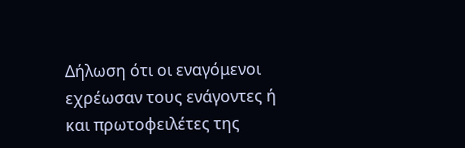Δήλωση ότι οι εναγόμενοι εχρέωσαν τους ενάγοντες ή και πρωτοφειλέτες της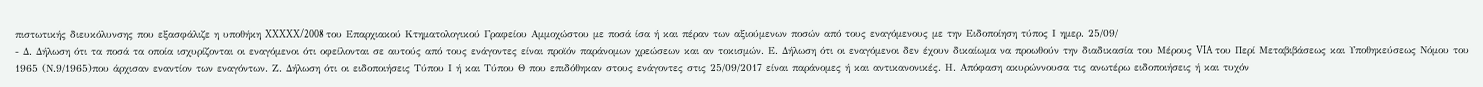πιστωτικής διευκόλυνσης που εξασφάλιζε η υποθήκη XXXXX/2008 του Επαρχιακού Κτηματολογικού Γραφείου Αμμοχώστου με ποσά ίσα ή και πέραν των αξιούμενων ποσών από τους εναγόμενους με την Ειδοποίηση τύπος Ι ημερ. 25/09/
- Δ. Δήλωση ότι τα ποσά τα οποία ισχυρίζονται οι εναγόμενοι ότι οφείλονται σε αυτούς από τους ενάγοντες είναι προϊόν παράνομων χρεώσεων και αν τοκισμών. Ε. Δήλωση ότι οι εναγόμενοι δεν έχουν δικαίωμα να προωθούν την διαδικασία του Μέρους VIA του Περί Μεταβιβάσεως και Υποθηκεύσεως Νόμου του 1965 (Ν.9/1965)που άρχισαν εναντίον των εναγόντων. Ζ. Δήλωση ότι οι ειδοποιήσεις Τύπου Ι ή και Τύπου Θ που επιδόθηκαν στους ενάγοντες στις 25/09/2017 είναι παράνομες ή και αντικανονικές. Η. Απόφαση ακυρώννουσα τις ανωτέρω ειδοποιήσεις ή και τυχόν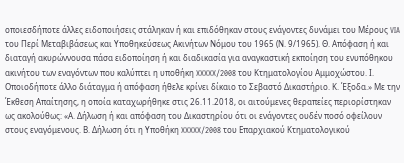οποιεσδήποτε άλλες ειδοποιήσεις στάληκαν ή και επιδόθηκαν στους ενάγοντες δυνάμει του Μέρους VIA του Περί Μεταβιβάσεως και Υποθηκεύσεως Ακινήτων Νόμου του 1965 (Ν. 9/1965). Θ. Απόφαση ή και διαταγή ακυρώννουσα πάσα ειδοποίηση ή και διαδικασία για αναγκαστική εκποίηση του ενυπόθηκου ακινήτου των εναγόντων που καλύπτει η υποθήκη XXXXX/2008 του Κτηματολογίου Αμμοχώστου. Ι. Οποιοδήποτε άλλο διάταγμα ή απόφαση ήθελε κρίνει δίκαιο το Σεβαστό Δικαστήριο. Κ. Έξοδα.» Με την Έκθεση Απαίτησης, η οποία καταχωρήθηκε στις 26.11.2018, οι αιτούμενες θεραπείες περιορίστηκαν ως ακολούθως: «Α. Δήλωση ή και απόφαση του Δικαστηρίου ότι οι ενάγοντες ουδέν ποσό οφείλουν στους εναγόμενους. Β. Δήλωση ότι η Υποθήκη XXXXX/2008 του Επαρχιακού Κτηματολογικού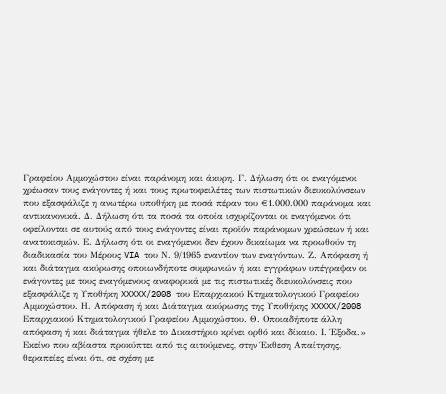Γραφείου Αμμοχώστου είναι παράνομη και άκυρη. Γ. Δήλωση ότι οι εναγόμενοι χρέωσαν τους ενάγοντες ή και τους πρωτοφειλέτες των πιστωτικών διευκολύνσεων που εξασφάλιζε η ανωτέρω υποθήκη με ποσά πέραν του €1.000.000 παράνομα και αντικανονικά. Δ. Δήλωση ότι τα ποσά τα οποία ισχυρίζονται οι εναγόμενοι ότι οφείλονται σε αυτούς από τους ενάγοντες είναι προϊόν παράνομων χρεώσεων ή και ανατοκισμών. Ε. Δήλωση ότι οι εναγόμενοι δεν έχουν δικαίωμα να προωθούν τη διαδικασία του Μέρους VIA του Ν. 9/1965 εναντίον των εναγόντων. Ζ. Απόφαση ή και διάταγμα ακύρωσης οποιωνδήποτε συμφωνιών ή και εγγράφων υπέγραψαν οι ενάγοντες με τους εναγόμενους αναφορικά με τις πιστωτικές διευκολύνσεις που εξασφάλιζε η Υποθήκη XXXXX/2008 του Επαρχιακού Κτηματολογικού Γραφείου Αμμοχώστου. Η. Απόφαση ή και Διάταγμα ακύρωσης της Υποθήκης XXXXX/2008 Επαρχιακού Κτηματολογικού Γραφείου Αμμοχώστου. Θ. Οποιαδήποτε άλλη απόφαση ή και διάταγμα ήθελε το Δικαστήριο κρίνει ορθό και δίκαιο. Ι. Έξοδα.» Εκείνο που αβίαστα προκύπτει από τις αιτούμενες, στην Έκθεση Απαίτησης, θεραπείες είναι ότι, σε σχέση με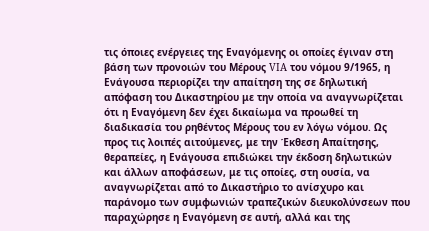τις όποιες ενέργειες της Eναγόμενης οι οποίες έγιναν στη βάση των προνοιών του Μέρους VIA του νόμου 9/1965, η Ενάγουσα περιορίζει την απαίτηση της σε δηλωτική απόφαση του Δικαστηρίου με την οποία να αναγνωρίζεται ότι η Εναγόμενη δεν έχει δικαίωμα να προωθεί τη διαδικασία του ρηθέντος Μέρους του εν λόγω νόμου. Ως προς τις λοιπές αιτούμενες, με την Έκθεση Απαίτησης, θεραπείες, η Ενάγουσα επιδιώκει την έκδοση δηλωτικών και άλλων αποφάσεων, με τις οποίες, στη ουσία, να αναγνωρίζεται από το Δικαστήριο το ανίσχυρο και παράνομο των συμφωνιών τραπεζικών διευκολύνσεων που παραχώρησε η Εναγόμενη σε αυτή, αλλά και της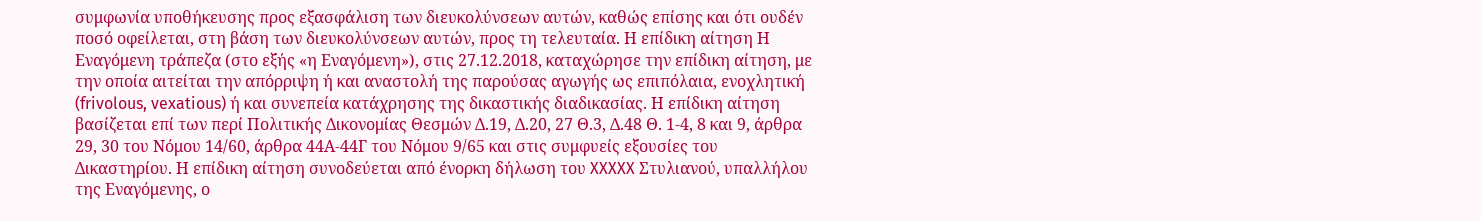συμφωνία υποθήκευσης προς εξασφάλιση των διευκολύνσεων αυτών, καθώς επίσης και ότι ουδέν ποσό οφείλεται, στη βάση των διευκολύνσεων αυτών, προς τη τελευταία. Η επίδικη αίτηση Η Εναγόμενη τράπεζα (στο εξής «η Εναγόμενη»), στις 27.12.2018, καταχώρησε την επίδικη αίτηση, με την οποία αιτείται την απόρριψη ή και αναστολή της παρούσας αγωγής ως επιπόλαια, ενοχλητική (frivolous, vexatious) ή και συνεπεία κατάχρησης της δικαστικής διαδικασίας. Η επίδικη αίτηση βασίζεται επί των περί Πολιτικής Δικονομίας Θεσμών Δ.19, Δ.20, 27 Θ.3, Δ.48 Θ. 1-4, 8 και 9, άρθρα 29, 30 του Νόμου 14/60, άρθρα 44Α-44Γ του Νόμου 9/65 και στις συμφυείς εξουσίες του Δικαστηρίου. Η επίδικη αίτηση συνοδεύεται από ένορκη δήλωση του XXXXX Στυλιανού, υπαλλήλου της Εναγόμενης, ο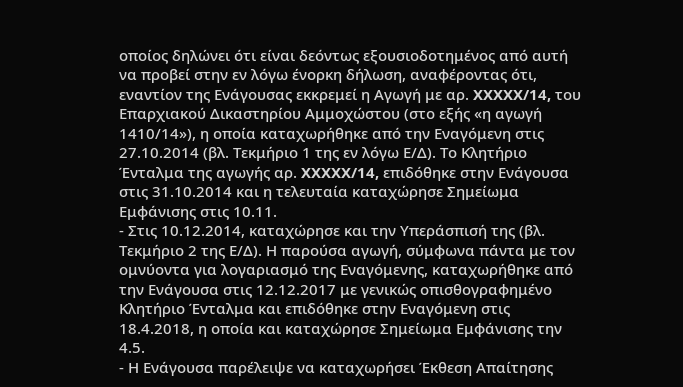οποίος δηλώνει ότι είναι δεόντως εξουσιοδοτημένος από αυτή να προβεί στην εν λόγω ένορκη δήλωση, αναφέροντας ότι, εναντίον της Ενάγουσας εκκρεμεί η Αγωγή με αρ. XXXXX/14, του Επαρχιακού Δικαστηρίου Αμμοχώστου (στο εξής «η αγωγή 1410/14»), η οποία καταχωρήθηκε από την Εναγόμενη στις 27.10.2014 (βλ. Τεκμήριο 1 της εν λόγω Ε/Δ). Το Κλητήριο Ένταλμα της αγωγής αρ. XXXXX/14, επιδόθηκε στην Ενάγουσα στις 31.10.2014 και η τελευταία καταχώρησε Σημείωμα Εμφάνισης στις 10.11.
- Στις 10.12.2014, καταχώρησε και την Υπεράσπισή της (βλ. Τεκμήριο 2 της Ε/Δ). Η παρούσα αγωγή, σύμφωνα πάντα με τον ομνύοντα για λογαριασμό της Εναγόμενης, καταχωρήθηκε από την Ενάγουσα στις 12.12.2017 με γενικώς οπισθογραφημένο Κλητήριο Ένταλμα και επιδόθηκε στην Εναγόμενη στις 18.4.2018, η οποία και καταχώρησε Σημείωμα Εμφάνισης την 4.5.
- Η Ενάγουσα παρέλειψε να καταχωρήσει Έκθεση Απαίτησης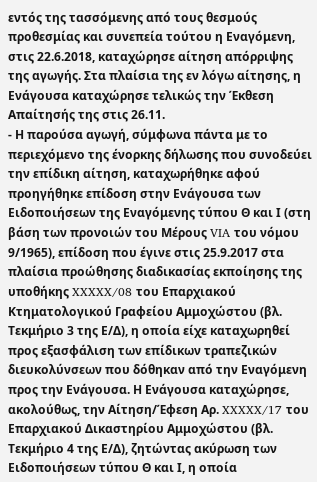εντός της τασσόμενης από τους θεσμούς προθεσμίας και συνεπεία τούτου η Εναγόμενη, στις 22.6.2018, καταχώρησε αίτηση απόρριψης της αγωγής. Στα πλαίσια της εν λόγω αίτησης, η Ενάγουσα καταχώρησε τελικώς την Έκθεση Απαίτησής της στις 26.11.
- Η παρούσα αγωγή, σύμφωνα πάντα με το περιεχόμενο της ένορκης δήλωσης που συνοδεύει την επίδικη αίτηση, καταχωρήθηκε αφού προηγήθηκε επίδοση στην Ενάγουσα των Ειδοποιήσεων της Εναγόμενης τύπου Θ και Ι (στη βάση των προνοιών του Μέρους VIA του νόμου 9/1965), επίδοση που έγινε στις 25.9.2017 στα πλαίσια προώθησης διαδικασίας εκποίησης της υποθήκης XXXXX/08 του Επαρχιακού Κτηματολογικού Γραφείου Αμμοχώστου (βλ. Τεκμήριο 3 της Ε/Δ), η οποία είχε καταχωρηθεί προς εξασφάλιση των επίδικων τραπεζικών διευκολύνσεων που δόθηκαν από την Εναγόμενη προς την Ενάγουσα. Η Ενάγουσα καταχώρησε, ακολούθως, την Αίτηση/Έφεση Αρ. XXXXX/17 του Επαρχιακού Δικαστηρίου Αμμοχώστου (βλ. Τεκμήριο 4 της Ε/Δ), ζητώντας ακύρωση των Ειδοποιήσεων τύπου Θ και Ι, η οποία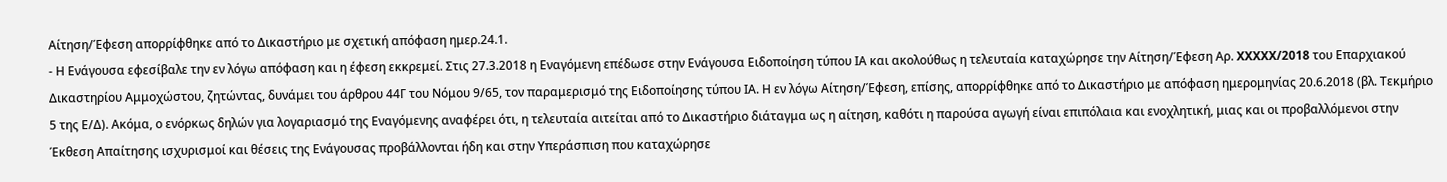Αίτηση/Έφεση απορρίφθηκε από το Δικαστήριο με σχετική απόφαση ημερ.24.1.
- Η Ενάγουσα εφεσίβαλε την εν λόγω απόφαση και η έφεση εκκρεμεί. Στις 27.3.2018 η Εναγόμενη επέδωσε στην Ενάγουσα Ειδοποίηση τύπου ΙΑ και ακολούθως η τελευταία καταχώρησε την Αίτηση/Έφεση Αρ. XXXXX/2018 του Επαρχιακού Δικαστηρίου Αμμοχώστου, ζητώντας, δυνάμει του άρθρου 44Γ του Νόμου 9/65, τον παραμερισμό της Ειδοποίησης τύπου ΙΑ. Η εν λόγω Αίτηση/Έφεση, επίσης, απορρίφθηκε από το Δικαστήριο με απόφαση ημερομηνίας 20.6.2018 (βλ. Τεκμήριο 5 της Ε/Δ). Ακόμα, ο ενόρκως δηλών για λογαριασμό της Εναγόμενης αναφέρει ότι, η τελευταία αιτείται από το Δικαστήριο διάταγμα ως η αίτηση, καθότι η παρούσα αγωγή είναι επιπόλαια και ενοχλητική, μιας και οι προβαλλόμενοι στην Έκθεση Απαίτησης ισχυρισμοί και θέσεις της Ενάγουσας προβάλλονται ήδη και στην Υπεράσπιση που καταχώρησε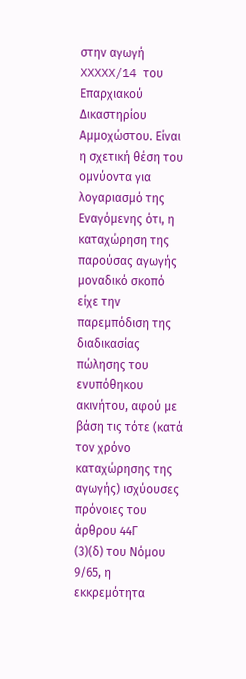στην αγωγή XXXXX/14 του Επαρχιακού Δικαστηρίου Αμμοχώστου. Είναι η σχετική θέση του ομνύοντα για λογαριασμό της Εναγόμενης ότι, η καταχώρηση της παρούσας αγωγής μοναδικό σκοπό είχε την παρεμπόδιση της διαδικασίας πώλησης του ενυπόθηκου ακινήτου, αφού με βάση τις τότε (κατά τον χρόνο καταχώρησης της αγωγής) ισχύουσες πρόνοιες του άρθρου 44Γ
(3)(δ) του Νόμου 9/65, η εκκρεμότητα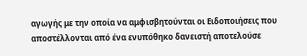αγωγής με την οποία να αμφισβητούνται οι Ειδοποιήσεις που αποστέλλονται από ένα ενυπόθηκο δανειστή αποτελούσε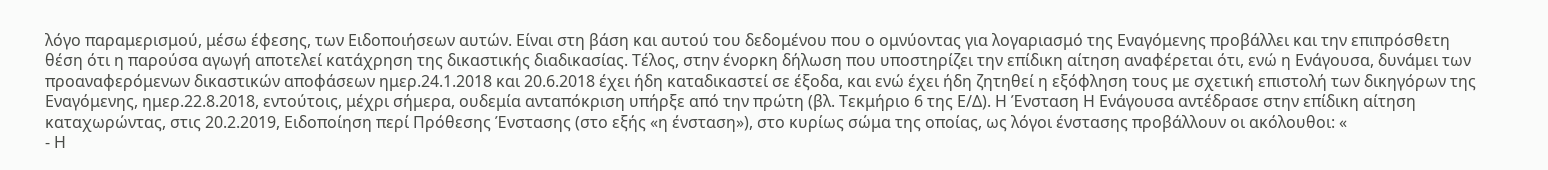λόγο παραμερισμού, μέσω έφεσης, των Ειδοποιήσεων αυτών. Είναι στη βάση και αυτού του δεδομένου που ο ομνύοντας για λογαριασμό της Εναγόμενης προβάλλει και την επιπρόσθετη θέση ότι η παρούσα αγωγή αποτελεί κατάχρηση της δικαστικής διαδικασίας. Τέλος, στην ένορκη δήλωση που υποστηρίζει την επίδικη αίτηση αναφέρεται ότι, ενώ η Ενάγουσα, δυνάμει των προαναφερόμενων δικαστικών αποφάσεων ημερ.24.1.2018 και 20.6.2018 έχει ήδη καταδικαστεί σε έξοδα, και ενώ έχει ήδη ζητηθεί η εξόφληση τους με σχετική επιστολή των δικηγόρων της Εναγόμενης, ημερ.22.8.2018, εντούτοις, μέχρι σήμερα, ουδεμία ανταπόκριση υπήρξε από την πρώτη (βλ. Τεκμήριο 6 της Ε/Δ). Η Ένσταση Η Ενάγουσα αντέδρασε στην επίδικη αίτηση καταχωρώντας, στις 20.2.2019, Ειδοποίηση περί Πρόθεσης Ένστασης (στο εξής «η ένσταση»), στο κυρίως σώμα της οποίας, ως λόγοι ένστασης προβάλλουν οι ακόλουθοι: «
- Η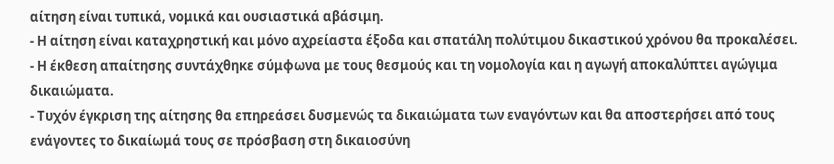αίτηση είναι τυπικά, νομικά και ουσιαστικά αβάσιμη.
- Η αίτηση είναι καταχρηστική και μόνο αχρείαστα έξοδα και σπατάλη πολύτιμου δικαστικού χρόνου θα προκαλέσει.
- Η έκθεση απαίτησης συντάχθηκε σύμφωνα με τους θεσμούς και τη νομολογία και η αγωγή αποκαλύπτει αγώγιμα δικαιώματα.
- Τυχόν έγκριση της αίτησης θα επηρεάσει δυσμενώς τα δικαιώματα των εναγόντων και θα αποστερήσει από τους ενάγοντες το δικαίωμά τους σε πρόσβαση στη δικαιοσύνη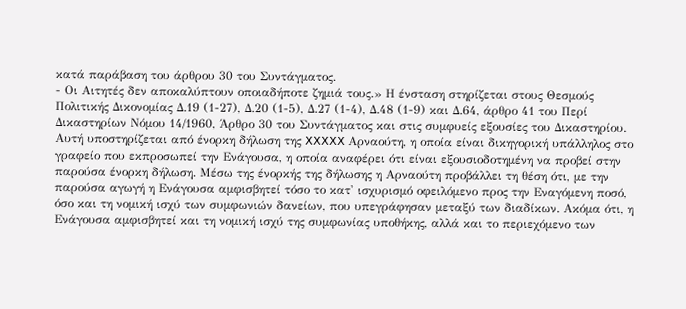κατά παράβαση του άρθρου 30 του Συντάγματος.
- Οι Αιτητές δεν αποκαλύπτουν οποιαδήποτε ζημιά τους.» Η ένσταση στηρίζεται στους Θεσμούς Πολιτικής Δικονομίας Δ.19 (1-27), Δ.20 (1-5), Δ.27 (1-4), Δ.48 (1-9) και Δ.64, άρθρο 41 του Περί Δικαστηρίων Νόμου 14/1960, Άρθρο 30 του Συντάγματος και στις συμφυείς εξουσίες του Δικαστηρίου. Αυτή υποστηρίζεται από ένορκη δήλωση της XXXXX Αρναούτη, η οποία είναι δικηγορική υπάλληλος στο γραφείο που εκπροσωπεί την Ενάγουσα, η οποία αναφέρει ότι είναι εξουσιοδοτημένη να προβεί στην παρούσα ένορκη δήλωση. Μέσω της ένορκής της δήλωσης η Αρναούτη προβάλλει τη θέση ότι, με την παρούσα αγωγή η Ενάγουσα αμφισβητεί τόσο το κατ' ισχυρισμό οφειλόμενο προς την Εναγόμενη ποσό, όσο και τη νομική ισχύ των συμφωνιών δανείων, που υπεγράφησαν μεταξύ των διαδίκων. Ακόμα ότι, η Ενάγουσα αμφισβητεί και τη νομική ισχύ της συμφωνίας υποθήκης, αλλά και το περιεχόμενο των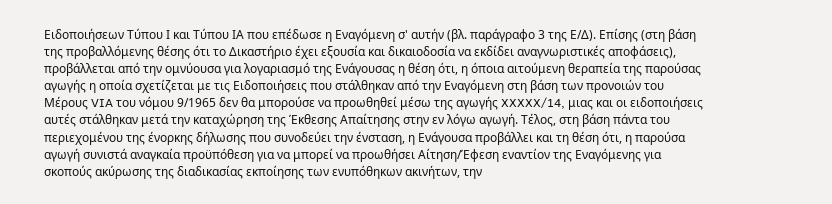Ειδοποιήσεων Τύπου Ι και Τύπου ΙΑ που επέδωσε η Εναγόμενη σ' αυτήν (βλ. παράγραφο 3 της Ε/Δ). Επίσης (στη βάση της προβαλλόμενης θέσης ότι το Δικαστήριο έχει εξουσία και δικαιοδοσία να εκδίδει αναγνωριστικές αποφάσεις), προβάλλεται από την ομνύουσα για λογαριασμό της Ενάγουσας η θέση ότι, η όποια αιτούμενη θεραπεία της παρούσας αγωγής η οποία σχετίζεται με τις Ειδοποιήσεις που στάλθηκαν από την Εναγόμενη στη βάση των προνοιών του Μέρους VIA του νόμου 9/1965 δεν θα μπορούσε να προωθηθεί μέσω της αγωγής XXXXX/14, μιας και οι ειδοποιήσεις αυτές στάλθηκαν μετά την καταχώρηση της Έκθεσης Απαίτησης στην εν λόγω αγωγή. Τέλος, στη βάση πάντα του περιεχομένου της ένορκης δήλωσης που συνοδεύει την ένσταση, η Ενάγουσα προβάλλει και τη θέση ότι, η παρούσα αγωγή συνιστά αναγκαία προϋπόθεση για να μπορεί να προωθήσει Αίτηση/Έφεση εναντίον της Εναγόμενης για σκοπούς ακύρωσης της διαδικασίας εκποίησης των ενυπόθηκων ακινήτων, την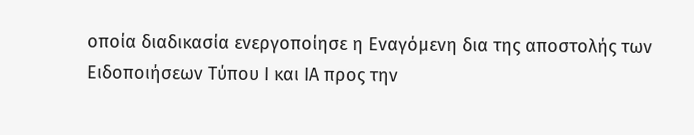οποία διαδικασία ενεργοποίησε η Εναγόμενη δια της αποστολής των Ειδοποιήσεων Τύπου Ι και ΙΑ προς την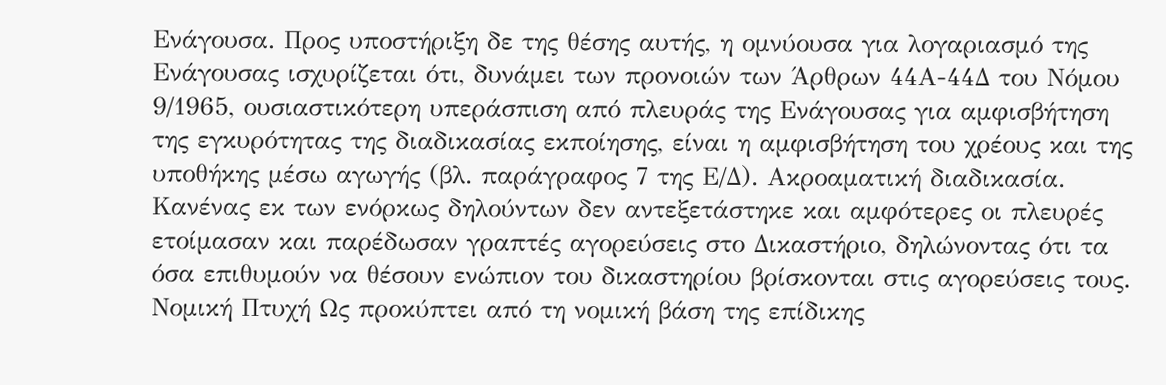Ενάγουσα. Προς υποστήριξη δε της θέσης αυτής, η ομνύουσα για λογαριασμό της Ενάγουσας ισχυρίζεται ότι, δυνάμει των προνοιών των Άρθρων 44Α-44Δ του Νόμου 9/1965, ουσιαστικότερη υπεράσπιση από πλευράς της Ενάγουσας για αμφισβήτηση της εγκυρότητας της διαδικασίας εκποίησης, είναι η αμφισβήτηση του χρέους και της υποθήκης μέσω αγωγής (βλ. παράγραφος 7 της Ε/Δ). Ακροαματική διαδικασία. Κανένας εκ των ενόρκως δηλούντων δεν αντεξετάστηκε και αμφότερες οι πλευρές ετοίμασαν και παρέδωσαν γραπτές αγορεύσεις στο Δικαστήριο, δηλώνοντας ότι τα όσα επιθυμούν να θέσουν ενώπιον του δικαστηρίου βρίσκονται στις αγορεύσεις τους. Νομική Πτυχή Ως προκύπτει από τη νομική βάση της επίδικης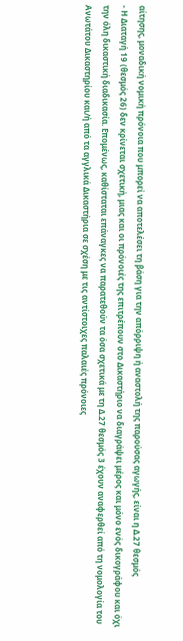αίτησης, μοναδική νομική πρόνοια που μπορεί να αποτελέσει τη βάση για την απόρριψη ή αναστολή της παρούσας αγωγής, είναι η Δ.27 θεσμός
- Η Διαταγή 19 (θεσμός 26) δεν κρίνεται σχετική, μιας και οι πρόνοιές της επιτρέπουν στο Δικαστήριο να διαγράψει μέρος και μόνο ενός δικογράφου και όχι την όλη δικαστική διαδικασία. Επομένως, καθίσταται επάναγκες να παρατεθούν τα όσα σχετικά με τη Δ.27 θεσμός 3 έχουν αναφερθεί από τη νομολογία του Ανωτάτου Δικαστηρίου και/ή από τα αγγλικά Δικαστήρια σε σχέση με τις αντίστοιχες παλαιές πρόνοιες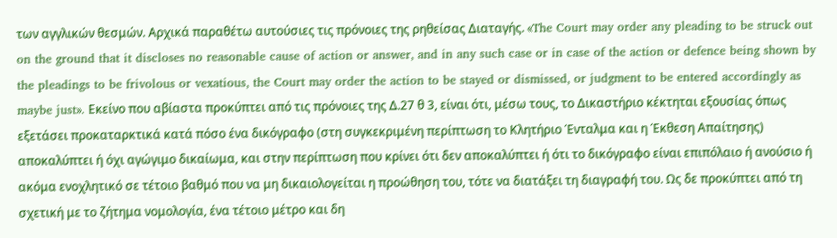των αγγλικών θεσμών. Αρχικά παραθέτω αυτούσιες τις πρόνοιες της ρηθείσας Διαταγής. «The Court may order any pleading to be struck out on the ground that it discloses no reasonable cause of action or answer, and in any such case or in case of the action or defence being shown by the pleadings to be frivolous or vexatious, the Court may order the action to be stayed or dismissed, or judgment to be entered accordingly as maybe just». Εκείνο που αβίαστα προκύπτει από τις πρόνοιες της Δ.27 θ 3, είναι ότι, μέσω τους, το Δικαστήριο κέκτηται εξουσίας όπως εξετάσει προκαταρκτικά κατά πόσο ένα δικόγραφο (στη συγκεκριμένη περίπτωση το Κλητήριο Ένταλμα και η Έκθεση Απαίτησης) αποκαλύπτει ή όχι αγώγιμο δικαίωμα, και στην περίπτωση που κρίνει ότι δεν αποκαλύπτει ή ότι το δικόγραφο είναι επιπόλαιο ή ανούσιο ή ακόμα ενοχλητικό σε τέτοιο βαθμό που να μη δικαιολογείται η προώθηση του, τότε να διατάξει τη διαγραφή του. Ως δε προκύπτει από τη σχετική με το ζήτημα νομολογία, ένα τέτοιο μέτρο και δη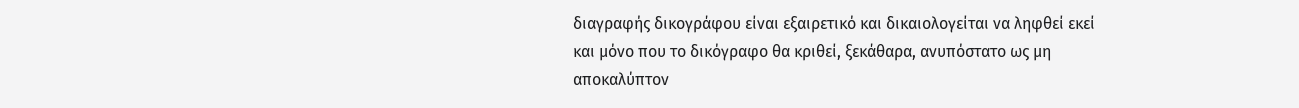διαγραφής δικογράφου είναι εξαιρετικό και δικαιολογείται να ληφθεί εκεί και μόνο που το δικόγραφο θα κριθεί, ξεκάθαρα, ανυπόστατο ως μη αποκαλύπτον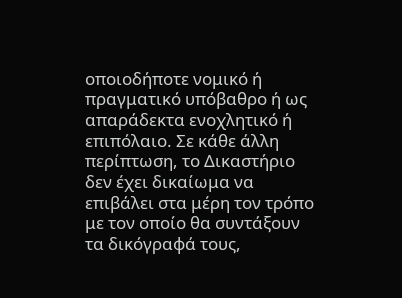οποιοδήποτε νομικό ή πραγματικό υπόβαθρο ή ως απαράδεκτα ενοχλητικό ή επιπόλαιο. Σε κάθε άλλη περίπτωση, το Δικαστήριο δεν έχει δικαίωμα να επιβάλει στα μέρη τον τρόπο με τον οποίο θα συντάξουν τα δικόγραφά τους,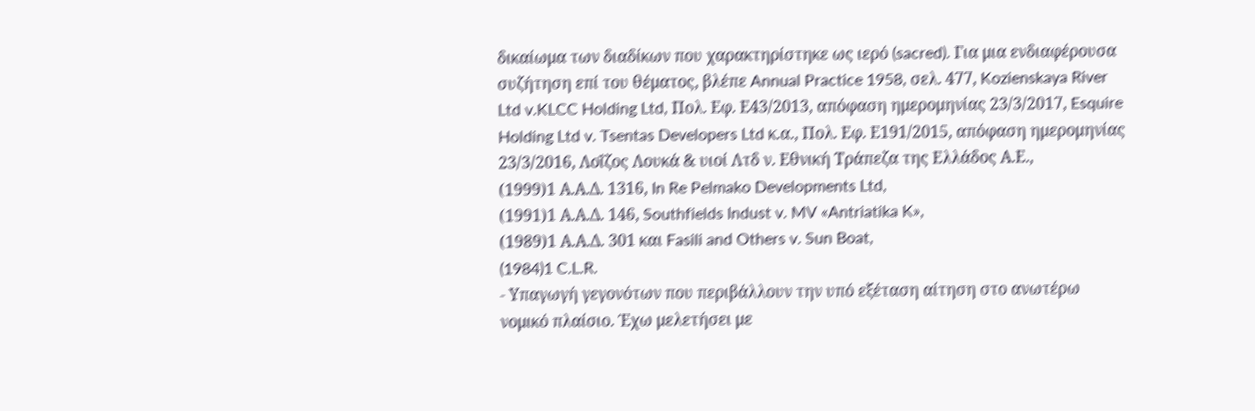δικαίωμα των διαδίκων που χαρακτηρίστηκε ως ιερό (sacred). Για μια ενδιαφέρουσα συζήτηση επί του θέματος, βλέπε Annual Practice 1958, σελ. 477, Kozienskaya River Ltd v.KLCC Holding Ltd, Πολ. Εφ. Ε43/2013, απόφαση ημερομηνίας 23/3/2017, Esquire Holding Ltd v. Tsentas Developers Ltd κ.α., Πολ. Εφ. Ε191/2015, απόφαση ημερομηνίας 23/3/2016, Λοΐζος Λουκά & υιοί Λτδ ν. Εθνική Τράπεζα της Ελλάδος Α.Ε.,
(1999)1 Α.Α.Δ. 1316, In Re Pelmako Developments Ltd,
(1991)1 Α.Α.Δ. 146, Southfields Indust v. MV «Antriatika K»,
(1989)1 Α.Α.Δ. 301 και Fasili and Others v. Sun Boat,
(1984)1 C.L.R.
- Υπαγωγή γεγονότων που περιβάλλουν την υπό εξέταση αίτηση στο ανωτέρω νομικό πλαίσιο. Έχω μελετήσει με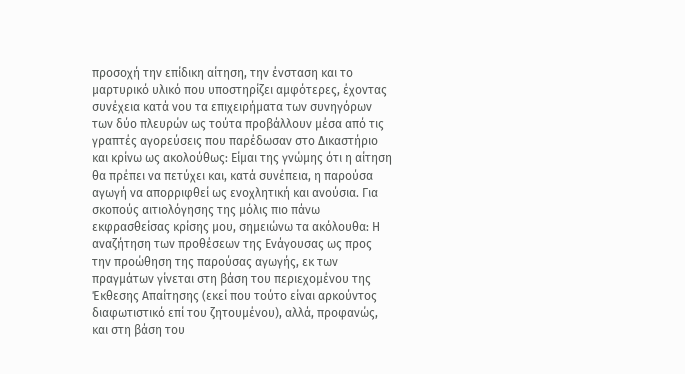προσοχή την επίδικη αίτηση, την ένσταση και το μαρτυρικό υλικό που υποστηρίζει αμφότερες, έχοντας συνέχεια κατά νου τα επιχειρήματα των συνηγόρων των δύο πλευρών ως τούτα προβάλλουν μέσα από τις γραπτές αγορεύσεις που παρέδωσαν στο Δικαστήριο και κρίνω ως ακολούθως: Είμαι της γνώμης ότι η αίτηση θα πρέπει να πετύχει και, κατά συνέπεια, η παρούσα αγωγή να απορριφθεί ως ενοχλητική και ανούσια. Για σκοπούς αιτιολόγησης της μόλις πιο πάνω εκφρασθείσας κρίσης μου, σημειώνω τα ακόλουθα: Η αναζήτηση των προθέσεων της Ενάγουσας ως προς την προώθηση της παρούσας αγωγής, εκ των πραγμάτων γίνεται στη βάση του περιεχομένου της Έκθεσης Απαίτησης (εκεί που τούτο είναι αρκούντος διαφωτιστικό επί του ζητουμένου), αλλά, προφανώς, και στη βάση του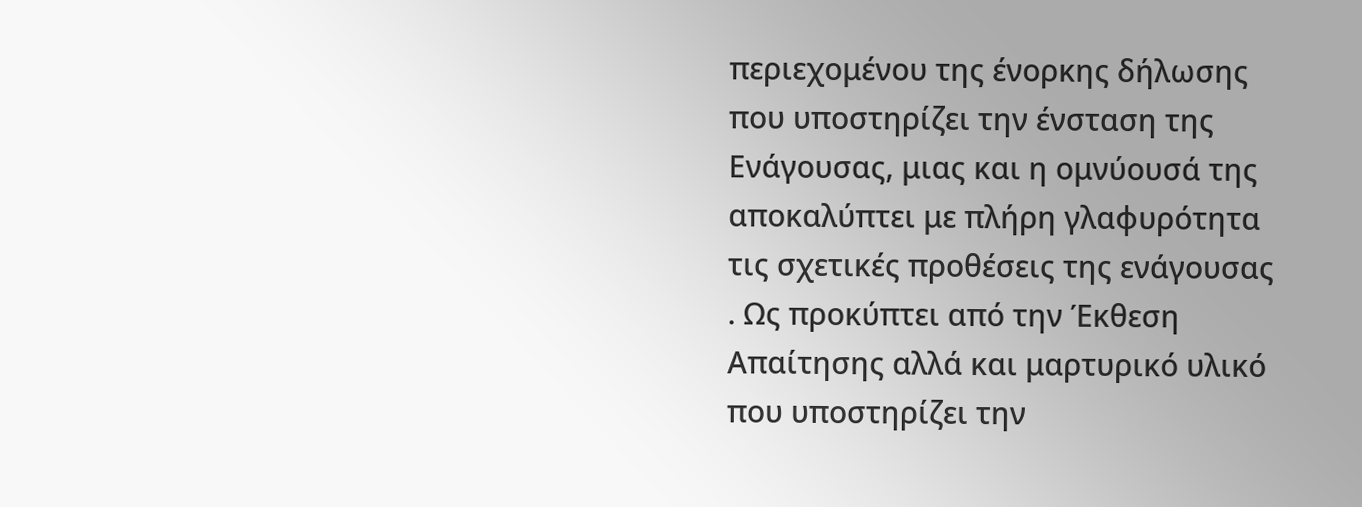περιεχομένου της ένορκης δήλωσης που υποστηρίζει την ένσταση της Ενάγουσας, μιας και η ομνύουσά της αποκαλύπτει με πλήρη γλαφυρότητα τις σχετικές προθέσεις της ενάγουσας . Ως προκύπτει από την Έκθεση Απαίτησης αλλά και μαρτυρικό υλικό που υποστηρίζει την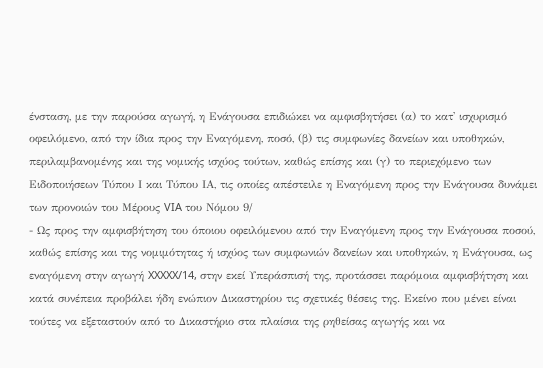ένσταση, με την παρούσα αγωγή, η Ενάγουσα επιδιώκει να αμφισβητήσει (α) το κατ' ισχυρισμό οφειλόμενο, από την ίδια προς την Εναγόμενη, ποσό, (β) τις συμφωνίες δανείων και υποθηκών, περιλαμβανομένης και της νομικής ισχύος τούτων, καθώς επίσης και (γ) το περιεχόμενο των Ειδοποιήσεων Τύπου Ι και Τύπου ΙΑ, τις οποίες απέστειλε η Εναγόμενη προς την Ενάγουσα δυνάμει των προνοιών του Μέρους VIA του Νόμου 9/
- Ως προς την αμφισβήτηση του όποιου οφειλόμενου από την Εναγόμενη προς την Ενάγουσα ποσού, καθώς επίσης και της νομιμότητας ή ισχύος των συμφωνιών δανείων και υποθηκών, η Ενάγουσα, ως εναγόμενη στην αγωγή XXXXX/14, στην εκεί Υπεράσπισή της, προτάσσει παρόμοια αμφισβήτηση και κατά συνέπεια προβάλει ήδη ενώπιον Δικαστηρίου τις σχετικές θέσεις της. Εκείνο που μένει είναι τούτες να εξεταστούν από το Δικαστήριο στα πλαίσια της ρηθείσας αγωγής και να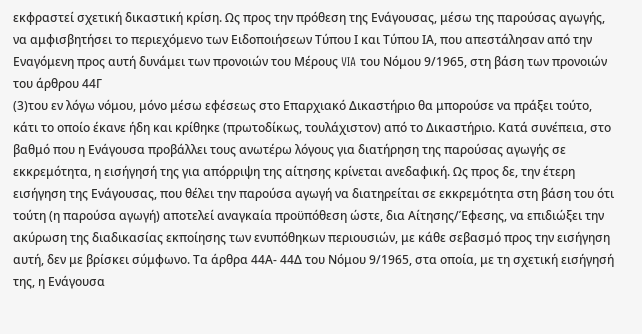εκφραστεί σχετική δικαστική κρίση. Ως προς την πρόθεση της Ενάγουσας, μέσω της παρούσας αγωγής, να αμφισβητήσει το περιεχόμενο των Ειδοποιήσεων Τύπου Ι και Τύπου ΙΑ, που απεστάλησαν από την Εναγόμενη προς αυτή δυνάμει των προνοιών του Μέρους VIA του Νόμου 9/1965, στη βάση των προνοιών του άρθρου 44Γ
(3)του εν λόγω νόμου, μόνο μέσω εφέσεως στο Επαρχιακό Δικαστήριο θα μπορούσε να πράξει τούτο, κάτι το οποίο έκανε ήδη και κρίθηκε (πρωτοδίκως, τουλάχιστον) από το Δικαστήριο. Κατά συνέπεια, στο βαθμό που η Ενάγουσα προβάλλει τους ανωτέρω λόγους για διατήρηση της παρούσας αγωγής σε εκκρεμότητα, η εισήγησή της για απόρριψη της αίτησης κρίνεται ανεδαφική. Ως προς δε, την έτερη εισήγηση της Ενάγουσας, που θέλει την παρούσα αγωγή να διατηρείται σε εκκρεμότητα στη βάση του ότι τούτη (η παρούσα αγωγή) αποτελεί αναγκαία προϋπόθεση ώστε, δια Αίτησης/Έφεσης, να επιδιώξει την ακύρωση της διαδικασίας εκποίησης των ενυπόθηκων περιουσιών, με κάθε σεβασμό προς την εισήγηση αυτή, δεν με βρίσκει σύμφωνο. Τα άρθρα 44Α- 44Δ του Νόμου 9/1965, στα οποία, με τη σχετική εισήγησή της, η Ενάγουσα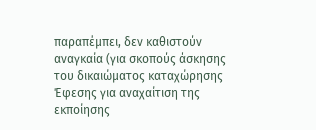παραπέμπει, δεν καθιστούν αναγκαία (για σκοπούς άσκησης του δικαιώματος καταχώρησης Έφεσης για αναχαίτιση της εκποίησης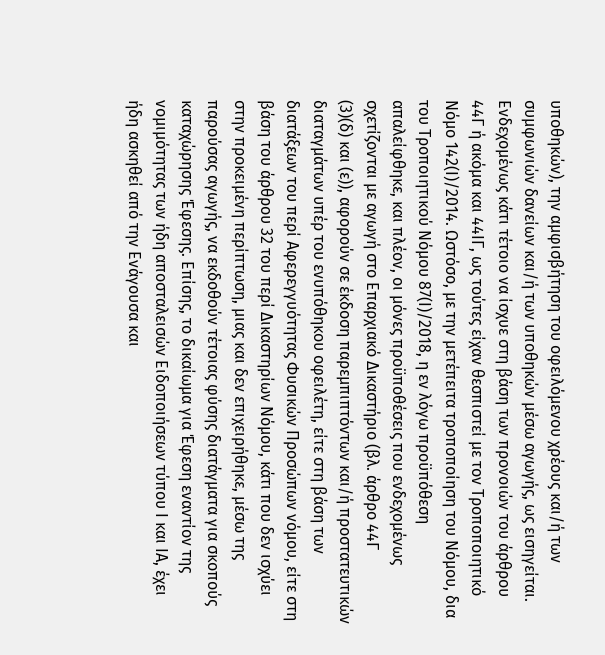υποθηκών), την αμφισβήτηση του οφειλόμενου χρέους και/ή των συμφωνιών δανείων και/ή των υποθηκών μέσω αγωγής, ως εισηγείται. Ενδεχομένως κάτι τέτοιο να ίσχυε στη βάση των προνοιών του άρθρου 44Γ ή ακόμα και 44ΙΓ, ως τούτες είχαν θεσπιστεί με τον Τροποποιητικό Νόμο 142(Ι)/2014. Ωστόσο, με την μετέπειτα τροποποίηση του Νόμου, δια του Τροποιητικού Νόμου 87(Ι)/2018, η εν λόγω προϋπόθεση απαλείφθηκε, και πλέον, οι μόνες προϋποθέσεις που ενδεχομένως σχετίζονται με αγωγή στο Επαρχιακό Δικαστήριο (βλ. άρθρο 44Γ
(3)(δ) και (ε)), αφορούν σε έκδοση παρεμπιπτόντων και/ή προστατευτικών διαταγμάτων υπέρ του ενυπόθηκου οφειλέτη, είτε στη βάση των διατάξεων του περί Αφερεγγυότητας Φυσικών Προσώπων νόμου, είτε στη βάση του άρθρου 32 του περί Δικαστηρίων Νόμου, κάτι που δεν ισχύει στην προκειμένη περίπτωση, μιας και δεν επιχειρήθηκε, μέσω της παρούσας αγωγής, να εκδοθούν τέτοιας φύσης διατάγματα για σκοπούς καταχώρησης Έφεσης. Επίσης, το δικαίωμα για Έφεση εναντίον της νομιμότητας των ήδη αποσταλεισών Ειδοποιήσεων τύπου Ι και ΙΑ, έχει ήδη ασκηθεί από την Ενάγουσα και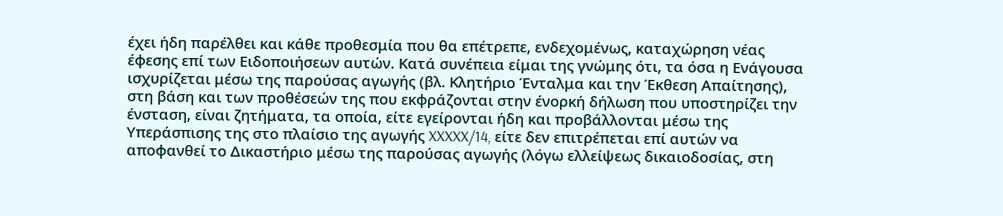έχει ήδη παρέλθει και κάθε προθεσμία που θα επέτρεπε, ενδεχομένως, καταχώρηση νέας έφεσης επί των Ειδοποιήσεων αυτών. Κατά συνέπεια είμαι της γνώμης ότι, τα όσα η Ενάγουσα ισχυρίζεται μέσω της παρούσας αγωγής (βλ. Κλητήριο Ένταλμα και την Έκθεση Απαίτησης), στη βάση και των προθέσεών της που εκφράζονται στην ένορκή δήλωση που υποστηρίζει την ένσταση, είναι ζητήματα, τα οποία, είτε εγείρονται ήδη και προβάλλονται μέσω της Υπεράσπισης της στο πλαίσιο της αγωγής XXXXX/14, είτε δεν επιτρέπεται επί αυτών να αποφανθεί το Δικαστήριο μέσω της παρούσας αγωγής (λόγω ελλείψεως δικαιοδοσίας, στη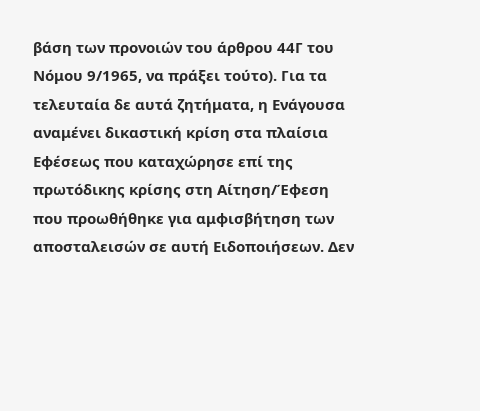βάση των προνοιών του άρθρου 44Γ του Νόμου 9/1965, να πράξει τούτο). Για τα τελευταία δε αυτά ζητήματα, η Ενάγουσα αναμένει δικαστική κρίση στα πλαίσια Εφέσεως που καταχώρησε επί της πρωτόδικης κρίσης στη Αίτηση/Έφεση που προωθήθηκε για αμφισβήτηση των αποσταλεισών σε αυτή Ειδοποιήσεων. Δεν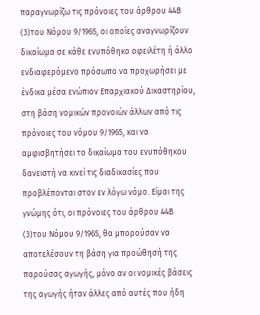παραγνωρίζω τις πρόνοιες του άρθρου 44Β
(3)του Νόμου 9/1965, οι οποίες αναγνωρίζουν δικαίωμα σε κάθε ενυπόθηκο οφειλέτη ή άλλο ενδιαφερόμενο πρόσωπο να προχωρήσει με ένδικα μέσα ενώπιον Επαρχιακού Δικαστηρίου, στη βάση νομικών προνοιών άλλων από τις πρόνοιες του νόμου 9/1965, και να αμφισβητήσει το δικαίωμα του ενυπόθηκου δανειστή να κινεί τις διαδικασίες που προβλέπονται στον εν λόγω νόμο. Είμαι της γνώμης ότι, οι πρόνοιες του άρθρου 44Β
(3)του Νόμου 9/1965, θα μπορούσαν να αποτελέσουν τη βάση για προώθησή της παρούσας αγωγής, μόνο αν οι νομικές βάσεις της αγωγής ήταν άλλες από αυτές που ήδη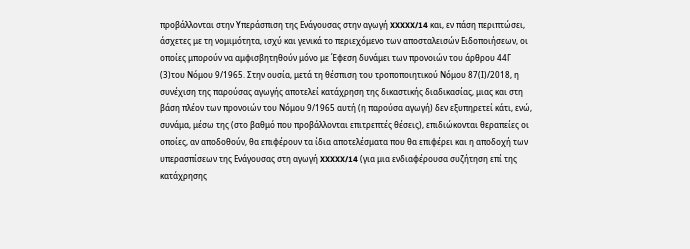προβάλλονται στην Υπεράσπιση της Ενάγουσας στην αγωγή XXXXX/14 και, εν πάση περιπτώσει, άσχετες με τη νομιμότητα, ισχύ και γενικά το περιεχόμενο των αποσταλεισών Ειδοποιήσεων, οι οποίες μπορούν να αμφισβητηθούν μόνο με Έφεση δυνάμει των προνοιών του άρθρου 44Γ
(3)του Νόμου 9/1965. Στην ουσία, μετά τη θέσπιση του τροποποιητικού Νόμου 87(Ι)/2018, η συνέχιση της παρούσας αγωγής αποτελεί κατάχρηση της δικαστικής διαδικασίας, μιας και στη βάση πλέον των προνοιών του Νόμου 9/1965 αυτή (η παρούσα αγωγή) δεν εξυπηρετεί κάτι, ενώ, συνάμα, μέσω της (στο βαθμό που προβάλλονται επιτρεπτές θέσεις), επιδιώκονται θεραπείες οι οποίες, αν αποδοθούν, θα επιφέρουν τα ίδια αποτελέσματα που θα επιφέρει και η αποδοχή των υπερασπίσεων της Ενάγουσας στη αγωγή XXXXX/14 (για μια ενδιαφέρουσα συζήτηση επί της κατάχρησης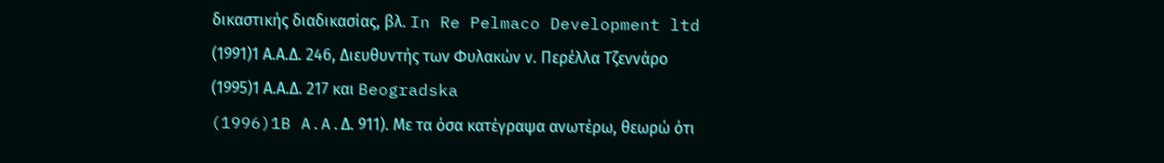δικαστικής διαδικασίας, βλ. In Re Pelmaco Development ltd
(1991)1 Α.Α.Δ. 246, Διευθυντής των Φυλακών ν. Περέλλα Τζεννάρο
(1995)1 Α.Α.Δ. 217 και Beogradska
(1996)1B A.A.Δ. 911). Με τα όσα κατέγραψα ανωτέρω, θεωρώ ότι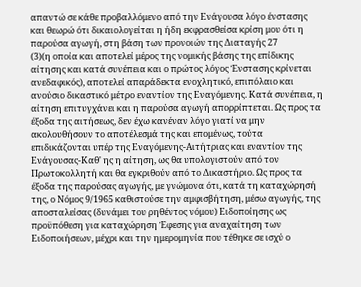απαντώ σε κάθε προβαλλόμενο από την Ενάγουσα λόγο ένστασης και θεωρώ ότι δικαιολογείται η ήδη εκφρασθείσα κρίση μου ότι η παρούσα αγωγή, στη βάση των προνοιών της Διαταγής 27
(3)(η οποία και αποτελεί μέρος της νομικής βάσης της επίδικης αίτησης και κατά συνέπεια και ο πρώτος λόγος Ένστασης κρίνεται ανεδαφικός), αποτελεί απαράδεκτα ενοχλητικό, επιπόλαιο και ανούσιο δικαστικό μέτρο εναντίον της Εναγόμενης. Κατά συνέπεια, η αίτηση επιτυγχάνει και η παρούσα αγωγή απορρίπτεται. Ως προς τα έξοδα της αιτήσεως, δεν έχω κανέναν λόγο γιατί να μην ακολουθήσουν το αποτέλεσμά της και επομένως, τούτα επιδικάζονται υπέρ της Εναγόμενης-Αιτήτριας και εναντίον της Ενάγουσας-Καθ' ης η αίτηση, ως θα υπολογιστούν από τον Πρωτοκολλητή και θα εγκριθούν από το Δικαστήριο. Ως προς τα έξοδα της παρούσας αγωγής, με γνώμονα ότι, κατά τη καταχώρησή της, ο Νόμος 9/1965 καθιστούσε την αμφισβήτηση, μέσω αγωγής, της αποσταλείσας (δυνάμει του ρηθέντος νόμου) Ειδοποίησης ως προϋπόθεση για καταχώρηση Έφεσης για αναχαίτηση των Ειδοποιήσεων, μέχρι και την ημερομηνία που τέθηκε σε ισχύ ο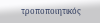τροποποιητικός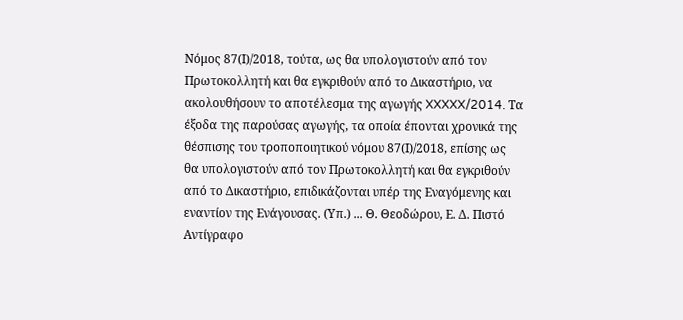Νόμος 87(Ι)/2018, τούτα, ως θα υπολογιστούν από τον Πρωτοκολλητή και θα εγκριθούν από το Δικαστήριο, να ακολουθήσουν το αποτέλεσμα της αγωγής XXXXX/2014. Τα έξοδα της παρούσας αγωγής, τα οποία έπονται χρονικά της θέσπισης του τροποποιητικού νόμου 87(Ι)/2018, επίσης ως θα υπολογιστούν από τον Πρωτοκολλητή και θα εγκριθούν από το Δικαστήριο, επιδικάζονται υπέρ της Εναγόμενης και εναντίον της Ενάγουσας. (Υπ.) ... Θ. Θεοδώρου, Ε. Δ. Πιστό Αντίγραφο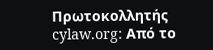Πρωτοκολλητής cylaw.org: Από το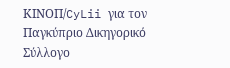ΚΙΝOΠ/CyLii για τον Παγκύπριο Δικηγορικό Σύλλογο